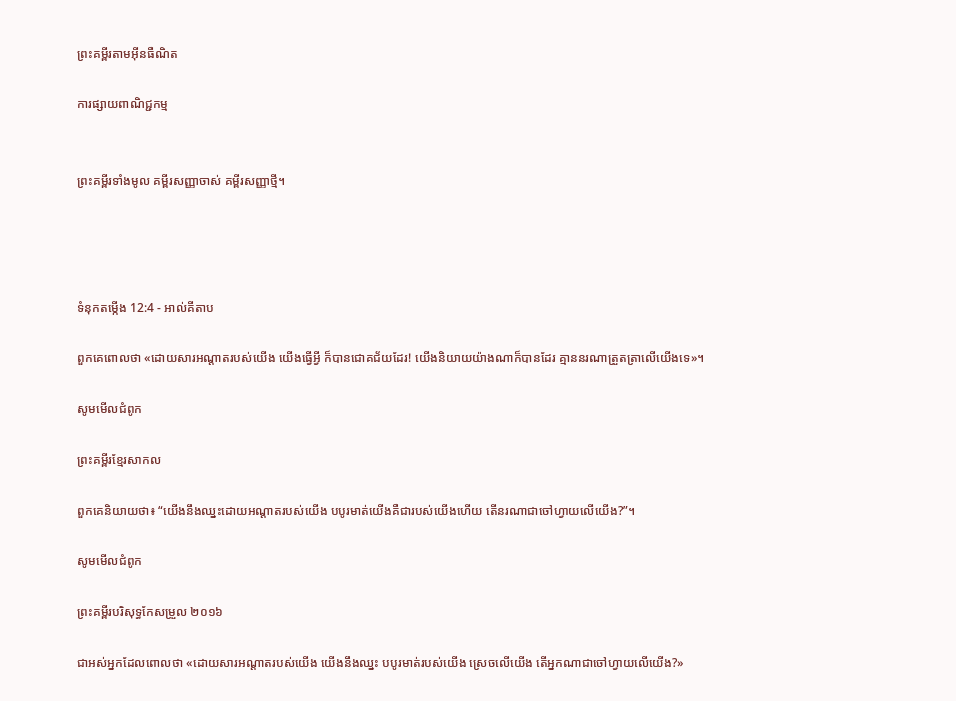ព្រះគម្ពីរតាមអ៊ីនធឺណិត

ការផ្សាយពាណិជ្ជកម្ម


ព្រះគម្ពីរទាំងមូល គម្ពីរសញ្ញាចាស់ គម្ពីរសញ្ញាថ្មី។




ទំនុកតម្កើង 12:4 - អាល់គីតាប

ពួកគេពោលថា «ដោយ‌សារអណ្ដាតរបស់យើង យើងធ្វើអ្វី ក៏បានជោគជ័យដែរ! យើងនិយាយយ៉ាងណាក៏បានដែរ គ្មាននរណាត្រួត‌ត្រាលើយើងទេ»។

សូមមើលជំពូក

ព្រះគម្ពីរខ្មែរសាកល

ពួកគេនិយាយថា៖ “យើងនឹងឈ្នះដោយអណ្ដាតរបស់យើង បបូរមាត់យើងគឺជារបស់យើងហើយ តើនរណាជាចៅហ្វាយលើយើង?”។

សូមមើលជំពូក

ព្រះគម្ពីរបរិសុទ្ធកែសម្រួល ២០១៦

ជាអស់អ្នកដែលពោលថា «ដោយសារអណ្ដាតរបស់យើង យើងនឹងឈ្នះ បបូរមាត់របស់យើង ស្រេចលើយើង តើអ្នកណាជាចៅ‌ហ្វាយលើយើង?»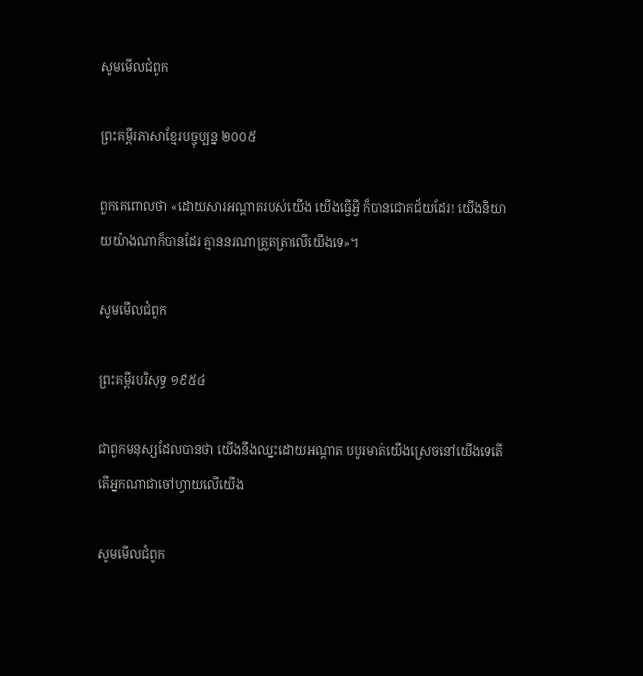សូមមើលជំពូក

ព្រះគម្ពីរភាសាខ្មែរបច្ចុប្បន្ន ២០០៥

ពួកគេពោលថា «ដោយ‌សារអណ្ដាតរបស់យើង យើងធ្វើអ្វី ក៏បានជោគជ័យដែរ! យើងនិយាយយ៉ាងណាក៏បានដែរ គ្មាននរណាត្រួត‌ត្រាលើយើងទេ»។

សូមមើលជំពូក

ព្រះគម្ពីរបរិសុទ្ធ ១៩៥៤

ជាពួកមនុស្សដែលបានថា យើងនឹងឈ្នះដោយអណ្តាត បបូរមាត់យើងស្រេចនៅយើងទេតើ តើអ្នកណាជាចៅហ្វាយលើយើង

សូមមើលជំពូក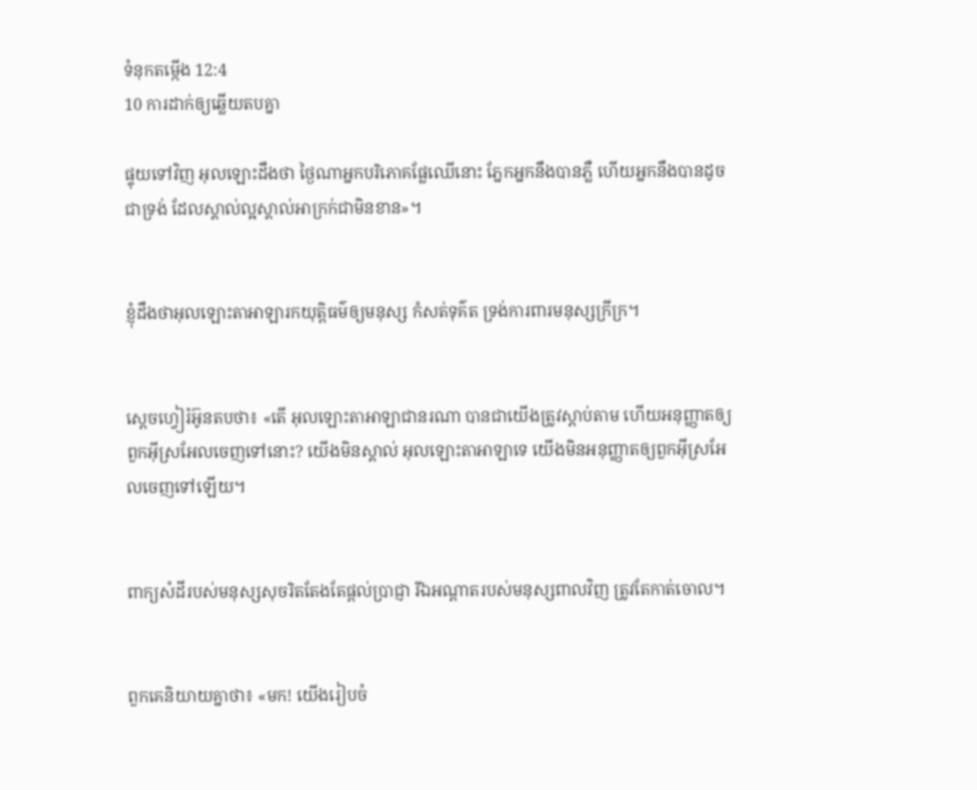ទំនុកតម្កើង 12:4
10 ការដាក់ឲ្យឆ្លើយតបគ្នា

ផ្ទុយទៅវិញ អុលឡោះដឹងថា ថ្ងៃណាអ្នកបរិភោគផ្លែឈើនោះ ភ្នែកអ្នកនឹងបានភ្លឺ ហើយអ្នកនឹងបានដូចជាទ្រង់ ដែលស្គាល់ល្អស្គាល់អាក្រក់ជាមិនខាន»។


ខ្ញុំដឹងថាអុលឡោះ‌តាអាឡារកយុត្តិធម៌ឲ្យមនុស្ស កំសត់ទុគ៌ត ទ្រង់ការពារមនុស្សក្រីក្រ។


ស្តេចហ្វៀរ៉អ៊ូនតបថា៖ «តើ អុលឡោះ‌តាអាឡាជានរណា បានជាយើងត្រូវស្តាប់តាម ហើយអនុ‌ញ្ញាតឲ្យពួកអ៊ីស្រ‌អែលចេញទៅនោះ? យើងមិនស្គាល់ អុលឡោះ‌តាអាឡាទេ យើងមិនអនុ‌ញ្ញាតឲ្យពួកអ៊ីស្រ‌អែលចេញទៅឡើយ។


ពាក្យសំដីរបស់មនុស្សសុចរិតតែងតែផ្ដល់ប្រាជ្ញា រីឯអណ្ដាតរបស់មនុស្សពាលវិញ ត្រូវតែកាត់ចោល។


ពួកគេនិយាយគ្នាថា៖ «មក! យើងរៀបចំ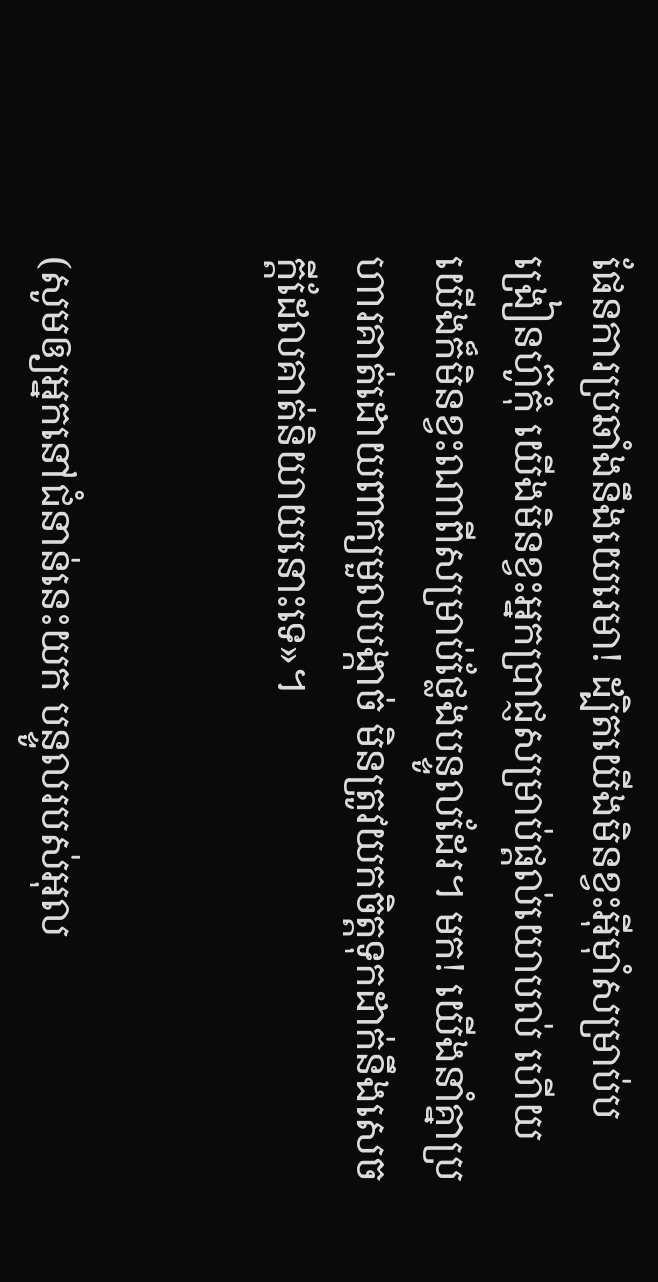ផែនការប្រឆាំងនឹងយេរេមា! ដ្បិតយើងមិនខ្វះអ៊ីមុាំសម្រាប់បង្រៀនហ៊ូកុំ យើងមិនខ្វះអ្នកប្រាជ្ញសម្រាប់ផ្តល់យោបល់ ហើយយើងក៏មិនខ្វះណាពីសម្រាប់ថ្លែងបន្ទូលដែរ។ មក! យើងនាំគ្នាប្រហារគាត់ដោយពាក្យមួលបង្កាច់ មិនត្រូវយកចិត្តទុកដាក់នឹងសេចក្ដីដែលគាត់និយាយនោះទេ»។


(សូមឲ្យអ្នកនៅជំនាន់នេះយក បន្ទូលរបស់អុល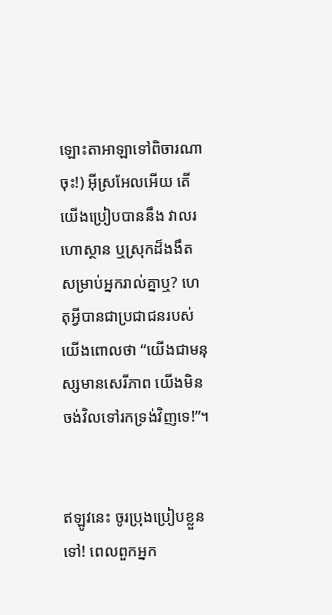ឡោះ‌តាអាឡាទៅពិចារណាចុះ!) អ៊ីស្រ‌អែលអើយ តើយើងប្រៀបបាននឹង វាលរហោ‌ស្ថាន ឬស្រុកដ៏ងងឹត សម្រាប់អ្នករាល់គ្នាឬ? ហេតុអ្វីបានជាប្រជា‌ជនរបស់យើងពោលថា “យើងជាមនុស្សមានសេរី‌ភាព យើងមិនចង់វិលទៅរកទ្រង់វិញទេ!”។


ឥឡូវនេះ ចូរប្រុងប្រៀបខ្លួនទៅ! ពេលពួកអ្នក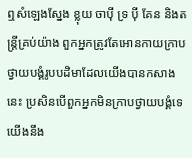ឮសំឡេងស្នែង ខ្លុយ ចាប៉ី ទ្រ ប៉ី គែន និងតន្ត្រីគ្រប់យ៉ាង ពួកអ្នកត្រូវតែអោនកាយក្រាបថ្វាយ‌បង្គំរូបបដិមាដែលយើងបានកសាងនេះ ប្រសិនបើពួកអ្នកមិនក្រាបថ្វាយ‌បង្គំទេ យើងនឹង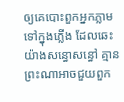ឲ្យគេបោះពួកអ្នកភ្លាម ទៅក្នុងភ្លើង ដែលឆេះយ៉ាងសន្ធោ‌សន្ធៅ គ្មានព្រះណាអាចជួយពួក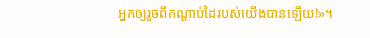អ្នកឲ្យរួចពីកណ្ដាប់ដៃរបស់យើងបានឡើយ!»។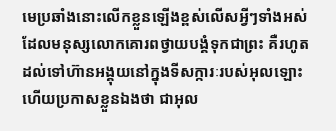មេប្រឆាំងនោះលើកខ្លួនឡើងខ្ពស់លើសអ្វីៗទាំងអស់ ដែលមនុស្សលោកគោរពថ្វាយ‌បង្គំទុកជាព្រះ គឺរហូតដល់ទៅហ៊ានអង្គុយនៅក្នុងទី‌សក្ការៈរបស់អុលឡោះ ហើយប្រកាសខ្លួនឯងថា ជាអុល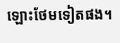ឡោះថែមទៀតផង។